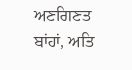ਅਣਗਿਣਤ ਬਾਂਹਾਂ, ਅਤਿ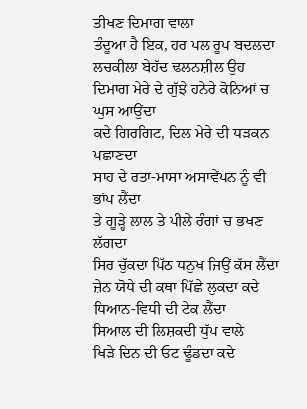ਤੀਖਣ ਦਿਮਾਗ ਵਾਲਾ
ਤੰਦੂਆ ਹੈ ਇਕ, ਹਰ ਪਲ ਰੂਪ ਬਦਲਦਾ
ਲਚਕੀਲਾ ਬੇਹੱਦ ਢਲਨਸ਼ੀਲ ਉਹ
ਦਿਮਾਗ ਮੇਰੇ ਦੇ ਗੁੱਝੇ ਹਨੇਰੇ ਕੋਨਿਆਂ ਚ
ਘੁਸ ਆਉਂਦਾ
ਕਦੇ ਗਿਰਗਿਟ, ਦਿਲ ਮੇਰੇ ਦੀ ਧੜਕਨ ਪਛਾਣਦਾ
ਸਾਹ ਦੇ ਰਤਾ-ਮਾਸਾ ਅਸਾਵੇਂਪਨ ਨੂੰ ਵੀ ਭਾਂਪ ਲੈਂਦਾ
ਤੇ ਗੂੜ੍ਹੇ ਲਾਲ ਤੇ ਪੀਲੇ ਰੰਗਾਂ ਚ ਭਖਣ ਲੱਗਦਾ
ਸਿਰ ਚੁੱਕਦਾ ਪਿੱਠ ਧਨੁਖ ਜਿਉਂ ਕੱਸ ਲੈਂਦਾ
ਜ਼ੇਨ ਯੋਧੇ ਦੀ ਕਥਾ ਪਿੱਛੇ ਲੁਕਦਾ ਕਦੇ
ਧਿਆਨ-ਵਿਧੀ ਦੀ ਟੇਕ ਲੈਂਦਾ
ਸਿਆਲ ਦੀ ਲਿਸ਼ਕਦੀ ਧੁੱਪ ਵਾਲੇ
ਖਿੜੇ ਦਿਨ ਦੀ ਓਟ ਢੂੰਡਦਾ ਕਦੇ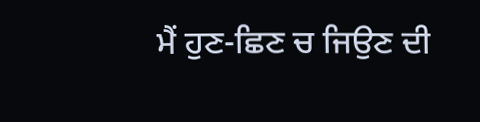ਮੈਂ ਹੁਣ-ਛਿਣ ਚ ਜਿਉਣ ਦੀ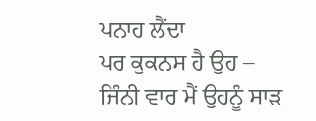ਪਨਾਹ ਲੈਂਦਾ
ਪਰ ਕੁਕਨਸ ਹੈ ਉਹ –
ਜਿੰਨੀ ਵਾਰ ਮੈਂ ਉਹਨੂੰ ਸਾੜ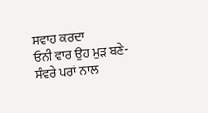ਸਵਾਹ ਕਰਦਾ
ਓਨੀ ਵਾਰ ਉਹ ਮੁੜ ਬਣੇ-ਸੰਵਰੇ ਪਰਾਂ ਨਾਲ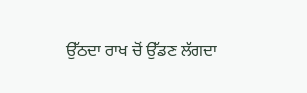ਉੱਠਦਾ ਰਾਖ ਚੋਂ ਉੱਡਣ ਲੱਗਦਾ